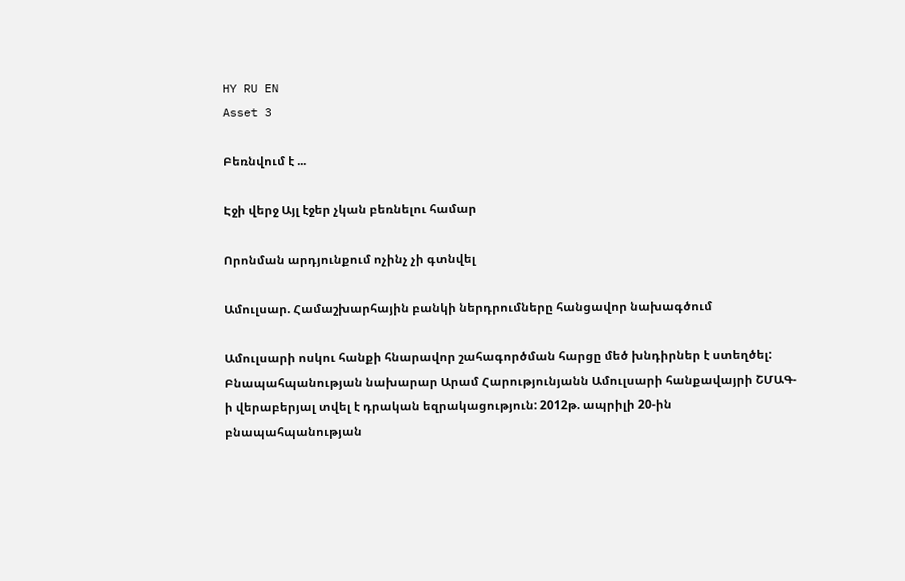HY RU EN
Asset 3

Բեռնվում է ...

Էջի վերջ Այլ էջեր չկան բեռնելու համար

Որոնման արդյունքում ոչինչ չի գտնվել

Ամուլսար. Համաշխարհային բանկի ներդրումները հանցավոր նախագծում

Ամուլսարի ոսկու հանքի հնարավոր շահագործման հարցը մեծ խնդիրներ է ստեղծել: Բնապահպանության նախարար Արամ Հարությունյանն Ամուլսարի հանքավայրի ՇՄԱԳ-ի վերաբերյալ տվել է դրական եզրակացություն: 2012թ. ապրիլի 20-ին բնապահպանության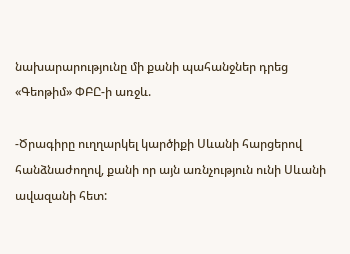նախարարությունը մի քանի պահանջներ դրեց «Գեոթիմ» ՓԲԸ-ի առջև.

-Ծրագիրը ուղղարկել կարծիքի Սևանի հարցերով հանձնաժողով, քանի որ այն առնչություն ունի Սևանի ավազանի հետ: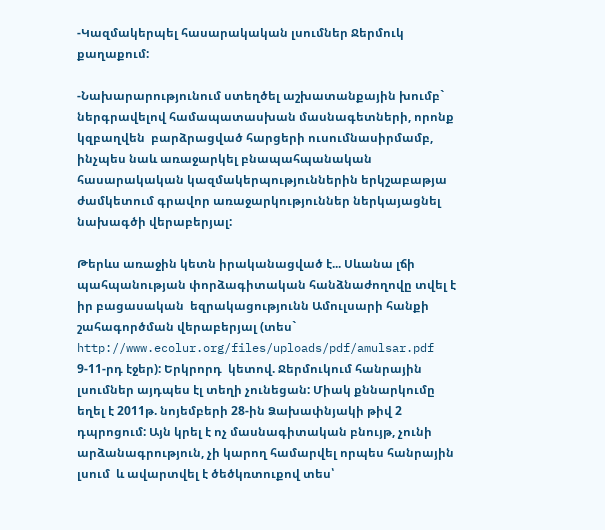-Կազմակերպել հասարակական լսումներ Ջերմուկ քաղաքում:

-Նախարարությունում ստեղծել աշխատանքային խումբ` ներգրավելով համապատասխան մասնագետների, որոնք կզբաղվեն  բարձրացված հարցերի ուսումնասիրմամբ, ինչպես նաև առաջարկել բնապահպանական հասարակական կազմակերպություններին երկշաբաթյա ժամկետում գրավոր առաջարկություններ ներկայացնել նախագծի վերաբերյալ:

Թերևս առաջին կետն իրականացված է... Սևանա լճի պահպանության փորձագիտական հանձնաժողովը տվել է իր բացասական  եզրակացությունն Ամուլսարի հանքի շահագործման վերաբերյալ (տես` http://www.ecolur.org/files/uploads/pdf/amulsar.pdf 9-11-րդ էջեր): Երկրորդ  կետով. Ջերմուկում հանրային լսումներ այդպես էլ տեղի չունեցան: Միակ քննարկումը  եղել է 2011թ. նոյեմբերի 28-ին Ձախափնյակի թիվ 2 դպրոցում: Այն կրել է ոչ մասնագիտական բնույթ, չունի արձանագրություն, չի կարող համարվել որպես հանրային լսում  և ավարտվել է ծեծկռտուքով տես՝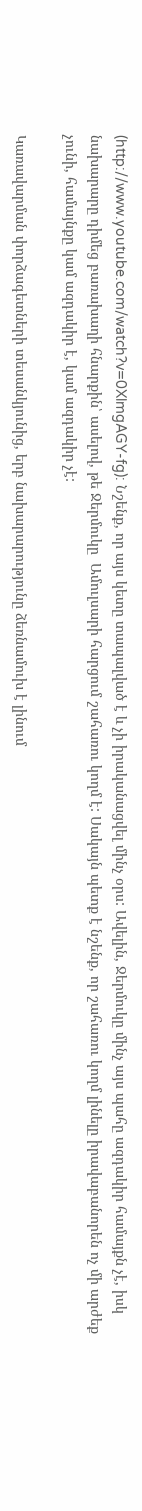(http://www.youtube.com/watch?v=0XlmgAGY-fg): Նշենք, որ այս կետը տապալված է և չի իրականացվել մինչ օրս: Ավելին, Ջերմուկը մինչ այս պահը ազդակիր համայքն չէ, իսկ նախարարը դիմեց բառախաղի հնարքին՝ ասելով, թե Ջերմուկը  Ամուլսարի հարցում շահառու կողմ է: Սակայն պետք է նշենք, որ շահառու կողմ լինելը իրավաբանորեն ոչ մի արժեք չունի, համայնքը կամ ազդակիր է, կամ ազդակիր չէ:

Կառավարման փորձագետների տեսանկյունից, երբ նախարարությունը ձեռնամուխ է լինում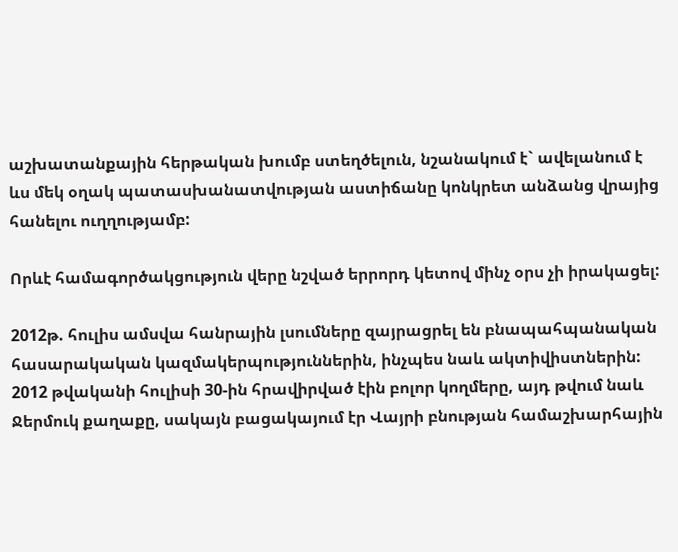աշխատանքային հերթական խումբ ստեղծելուն, նշանակում է` ավելանում է ևս մեկ օղակ պատասխանատվության աստիճանը կոնկրետ անձանց վրայից հանելու ուղղությամբ:

Որևէ համագործակցություն վերը նշված երրորդ կետով մինչ օրս չի իրակացել:

2012թ. հուլիս ամսվա հանրային լսումները զայրացրել են բնապահպանական հասարակական կազմակերպություններին, ինչպես նաև ակտիվիստներին: 2012 թվականի հուլիսի 30-ին հրավիրված էին բոլոր կողմերը, այդ թվում նաև Ջերմուկ քաղաքը, սակայն բացակայում էր Վայրի բնության համաշխարհային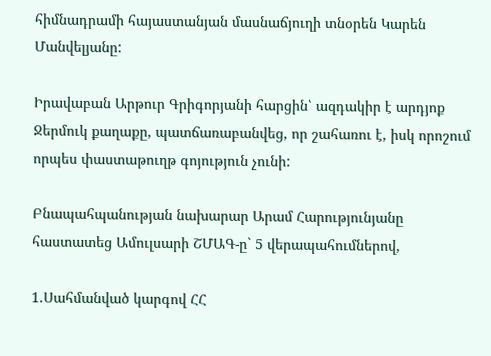հիմնադրամի հայաստանյան մասնաճյուղի տնօրեն Կարեն Մանվելյանը:

Իրավաբան Արթուր Գրիգորյանի հարցին՝ ազդակիր է արդյոք Ջերմուկ քաղաքը, պատճառաբանվեց, որ շահառու է, իսկ որոշում որպես փաստաթուղթ գոյություն չունի:

Բնապահպանության նախարար Արամ Հարությունյանը հաստատեց Ամուլսարի ՇՄԱԳ-ը` 5 վերապահումներով,

1.Սահմանված կարգով ՀՀ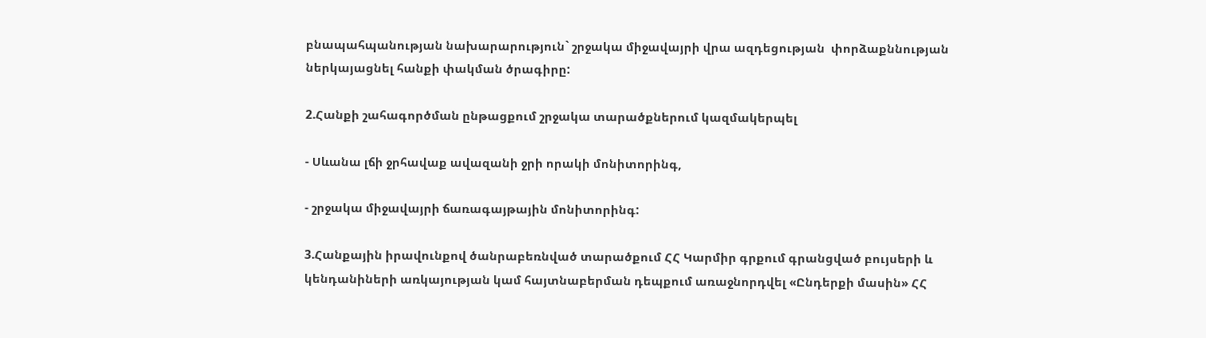բնապահպանության նախարարություն` շրջակա միջավայրի վրա ազդեցության  փորձաքննության ներկայացնել հանքի փակման ծրագիրը:

2.Հանքի շահագործման ընթացքում շրջակա տարածքներում կազմակերպել

- Սևանա լճի ջրհավաք ավազանի ջրի որակի մոնիտորինգ,

- շրջակա միջավայրի ճառագայթային մոնիտորինգ:

3.Հանքային իրավունքով ծանրաբեռնված տարածքում ՀՀ Կարմիր գրքում գրանցված բույսերի և կենդանիների առկայության կամ հայտնաբերման դեպքում առաջնորդվել «Ընդերքի մասին» ՀՀ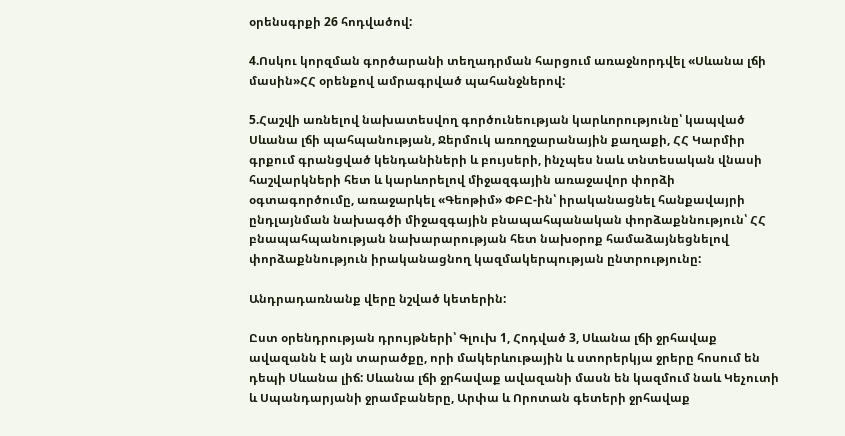օրենսգրքի 26 հոդվածով:

4.Ոսկու կորզման գործարանի տեղադրման հարցում առաջնորդվել «Սևանա լճի մասին»ՀՀ օրենքով ամրագրված պահանջներով:

5.Հաշվի առնելով նախատեսվող գործունեության կարևորությունը՝ կապված Սևանա լճի պահպանության, Ջերմուկ առողջարանային քաղաքի, ՀՀ Կարմիր գրքում գրանցված կենդանիների և բույսերի, ինչպես նաև տնտեսական վնասի հաշվարկների հետ և կարևորելով միջազգային առաջավոր փորձի օգտագործումը, առաջարկել «Գեոթիմ» ՓԲԸ-ին՝ իրականացնել հանքավայրի ընդլայնման նախագծի միջազգային բնապահպանական փորձաքննություն՝ ՀՀ բնապահպանության նախարարության հետ նախօրոք համաձայնեցնելով փորձաքննություն իրականացնող կազմակերպության ընտրությունը:

Անդրադառնանք վերը նշված կետերին:

Ըստ օրենդրության դրույթների՝ Գլուխ 1, Հոդված 3, Սևանա լճի ջրհավաք ավազանն է այն տարածքը, որի մակերևութային և ստորերկյա ջրերը հոսում են դեպի Սևանա լիճ: Սևանա լճի ջրհավաք ավազանի մասն են կազմում նաև Կեչուտի և Սպանդարյանի ջրամբաները, Արփա և Որոտան գետերի ջրհավաք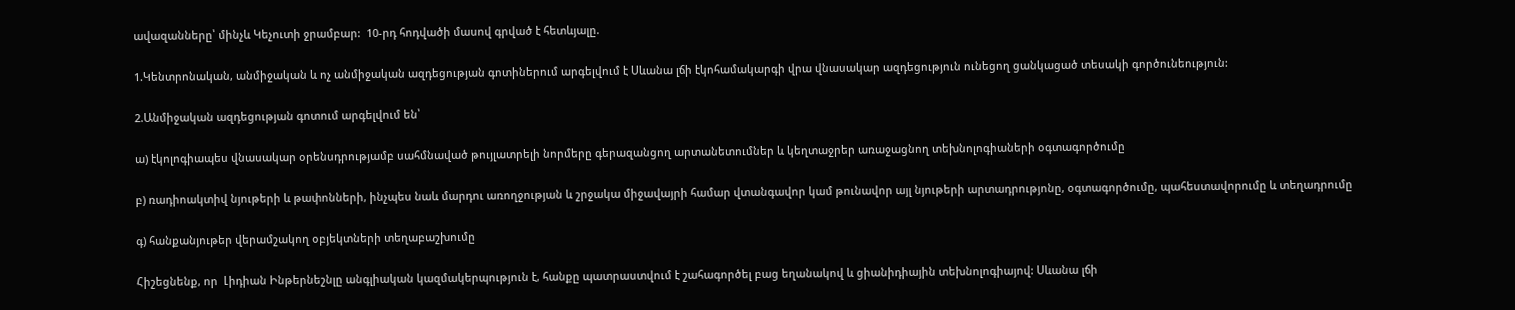ավազանները՝ մինչև Կեչուտի ջրամբար:  10-րդ հոդվածի մասով գրված է հետևյալը.

1.Կենտրոնական, անմիջական և ոչ անմիջական ազդեցության գոտիներում արգելվում է Սևանա լճի էկոհամակարգի վրա վնասակար ազդեցություն ունեցող ցանկացած տեսակի գործունեություն:

2.Անմիջական ազդեցության գոտում արգելվում են՝

ա) էկոլոգիապես վնասակար օրենսդրությամբ սահմնաված թույլատրելի նորմերը գերազանցող արտանետումներ և կեղտաջրեր առաջացնող տեխնոլոգիաների օգտագործումը

բ) ռադիոակտիվ նյութերի և թափոնների, ինչպես նաև մարդու առողջության և շրջակա միջավայրի համար վտանգավոր կամ թունավոր այլ նյութերի արտադրությոնը, օգտագործումը, պահեստավորումը և տեղադրումը

գ) հանքանյութեր վերամշակող օբյեկտների տեղաբաշխումը

Հիշեցնենք, որ  Լիդիան Ինթերնեշնլը անգլիական կազմակերպություն է, հանքը պատրաստվում է շահագործել բաց եղանակով և ցիանիդիային տեխնոլոգիայով: Սևանա լճի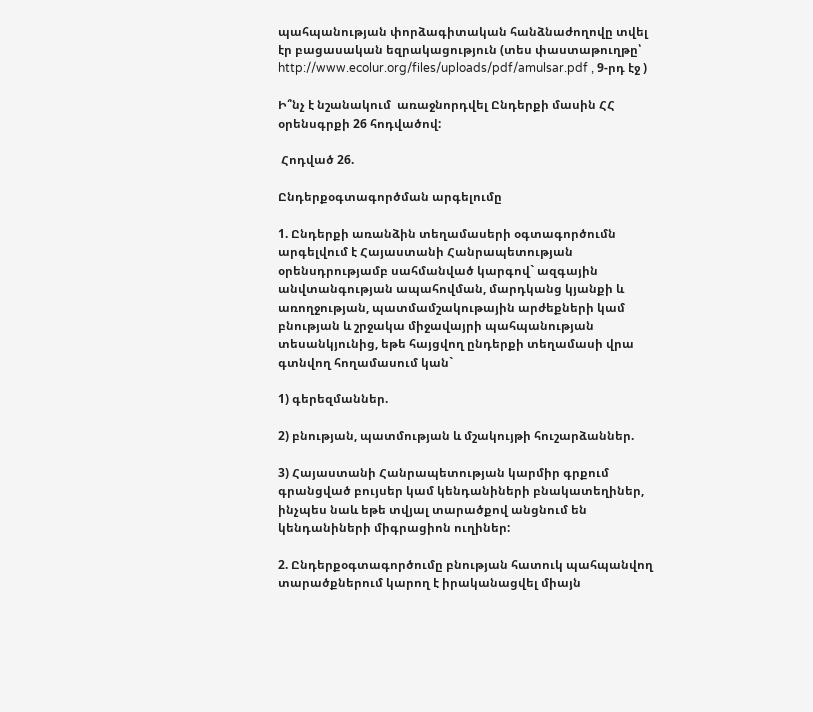պահպանության փորձագիտական հանձնաժողովը տվել էր բացասական եզրակացություն (տես փաստաթուղթը՝ http://www.ecolur.org/files/uploads/pdf/amulsar.pdf , 9-րդ էջ )

Ի՞նչ է նշանակում  առաջնորդվել Ընդերքի մասին ՀՀ օրենսգրքի 26 հոդվածով:

 Հոդված 26.

Ընդերքօգտագործման արգելումը

1. Ընդերքի առանձին տեղամասերի օգտագործումն արգելվում է Հայաստանի Հանրապետության օրենսդրությամբ սահմանված կարգով` ազգային անվտանգության ապահովման, մարդկանց կյանքի և առողջության, պատմամշակութային արժեքների կամ բնության և շրջակա միջավայրի պահպանության տեսանկյունից, եթե հայցվող ընդերքի տեղամասի վրա գտնվող հողամասում կան`

1) գերեզմաններ.

2) բնության, պատմության և մշակույթի հուշարձաններ.

3) Հայաստանի Հանրապետության կարմիր գրքում գրանցված բույսեր կամ կենդանիների բնակատեղիներ, ինչպես նաև եթե տվյալ տարածքով անցնում են կենդանիների միգրացիոն ուղիներ:

2. Ընդերքօգտագործումը բնության հատուկ պահպանվող տարածքներում կարող է իրականացվել միայն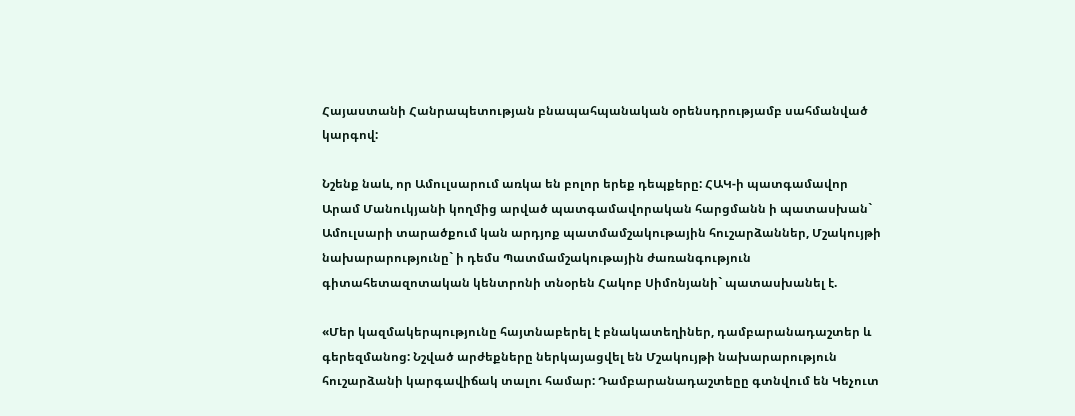Հայաստանի Հանրապետության բնապահպանական օրենսդրությամբ սահմանված կարգով:

Նշենք նաև, որ Ամուլսարում առկա են բոլոր երեք դեպքերը: ՀԱԿ-ի պատգամավոր Արամ Մանուկյանի կողմից արված պատգամավորական հարցմանն ի պատասխան` Ամուլսարի տարածքում կան արդյոք պատմամշակութային հուշարձաններ, Մշակույթի նախարարությունը` ի դեմս Պատմամշակութային ժառանգություն գիտահետազոտական կենտրոնի տնօրեն Հակոբ Սիմոնյանի` պատասխանել է.

«Մեր կազմակերպությունը հայտնաբերել է բնակատեղիներ, դամբարանադաշտեր և գերեզմանոց: Նշված արժեքները ներկայացվել են Մշակույթի նախարարություն հուշարձանի կարգավիճակ տալու համար: Դամբարանադաշտեըը գտնվում են Կեչուտ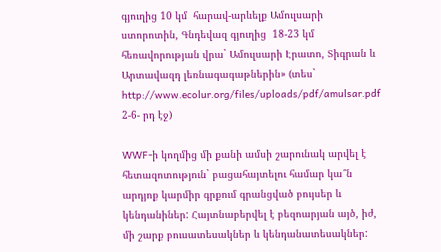գյուղից 10 կմ  հարավ-արևելք Ամուլսարի ստորոտին, Գնդեվազ գյուղից  18-23 կմ  հեռավորության վրա` Ամուլսարի Էրատո, Տիգրան և Արտավազդ լեռնագագաթներին» (տես` http://www.ecolur.org/files/uploads/pdf/amulsar.pdf  2-6- րդ էջ)

WWF-ի կողմից մի քանի ամսի շարունակ արվել է հետազոտություն` բացահայտելու համար կա՞ն արդյոք կարմիր գրքում գրանցված բույսեր և կենդանիներ: Հայտնաբերվել է բեզոարյան այծ, իժ, մի շարք բուսատեսակներ և կենդանատեսակներ: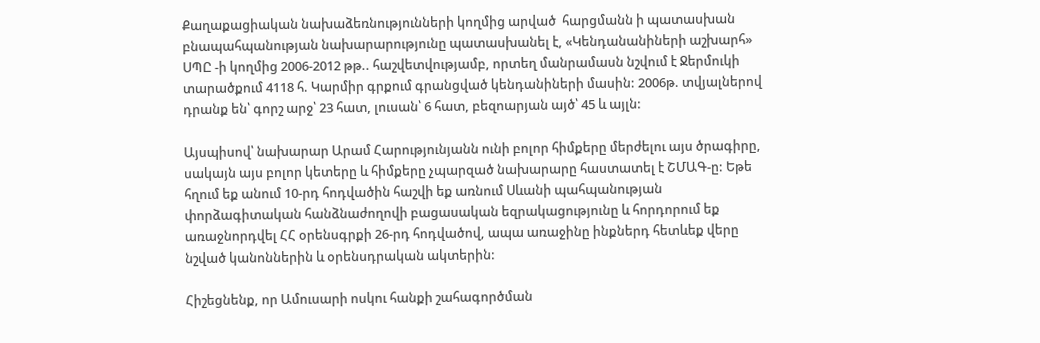Քաղաքացիական նախաձեռնությունների կողմից արված  հարցմանն ի պատասխան բնապահպանության նախարարությունը պատասխանել է, «Կենդանանիների աշխարհ»  ՍՊԸ -ի կողմից 2006-2012 թթ.. հաշվետվությամբ, որտեղ մանրամասն նշվում է Ջերմուկի տարածքում 4118 հ. Կարմիր գրքում գրանցված կենդանիների մասին: 2006թ. տվյալներով դրանք են՝ գորշ արջ՝ 23 հատ, լուսան՝ 6 հատ, բեզոարյան այծ՝ 45 և այլն:

Այսպիսով՝ նախարար Արամ Հարությունյանն ունի բոլոր հիմքերը մերժելու այս ծրագիրը, սակայն այս բոլոր կետերը և հիմքերը չպարզած նախարարը հաստատել է ՇՄԱԳ-ը: Եթե հղում եք անում 10-րդ հոդվածին հաշվի եք առնում Սևանի պահպանության փորձագիտական հանձնաժողովի բացասական եզրակացությունը և հորդորում եք առաջնորդվել ՀՀ օրենսգրքի 26-րդ հոդվածով, ապա առաջինը ինքներդ հետևեք վերը նշված կանոններին և օրենսդրական ակտերին:

Հիշեցնենք, որ Ամուսարի ոսկու հանքի շահագործման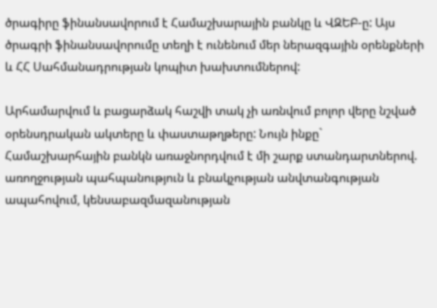ծրագիրը ֆինանսավորում է Համաշխարային բանկը և ՎԶԵԲ-ը: Այս ծրագրի ֆինանսավորումը տեղի է ունենում մեր ներազգային օրենքների և ՀՀ Սահմանադրության կոպիտ խախտումներով:

Արհամարվում և բացարձակ հաշվի տակ չի առնվում բոլոր վերը նշված օրենսդրական ակտերը և փաստաթղթերը: Նույն ինքը` Համաշխարհային բանկն առաջնորդվում է մի շարք ստանդարտներով. առողջության պահպանություն և բնակչության անվտանգության ապահովում, կենսաբազմազանության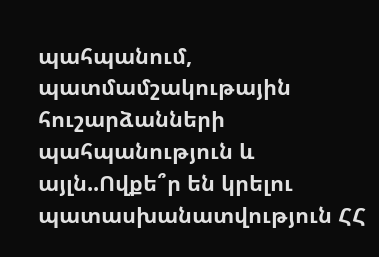պահպանում, պատմամշակութային հուշարձանների պահպանություն և այլն..Ովքե՞ր են կրելու պատասխանատվություն ՀՀ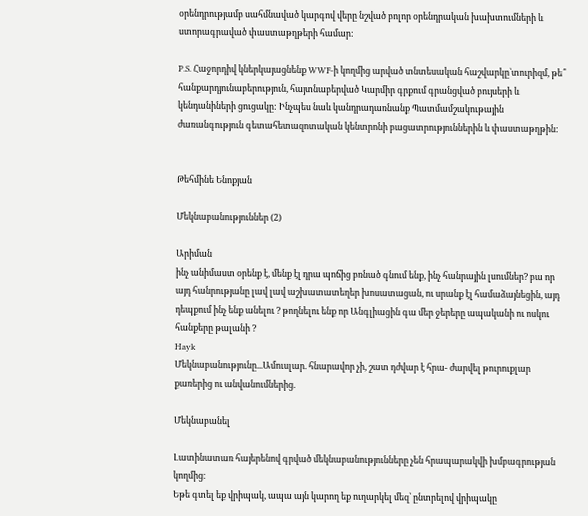օրենդրությամբ սահմնաված կարգով վերը նշված բոլոր օրենդրական խախտումների և ստորագրաված փաստաթղթերի համար:

P.S. Հաջորդիվ կներկայացնենք WWF-ի կողմից արված տնտեսական հաշվարկը`տուրիզմ, թե՞ հանքարդյունաբերություն, հայտնաբերված Կարմիր գրքում գրանցված բույսերի և կենդանիների ցուցակը: Ինչպես նաև կանդրադառնանք Պատմամշակութային ժառանգություն գետահետազոտական կենտրոնի բացատրություններին և փաստաթղթին:


Թեհմինե Ենոքյան

Մեկնաբանություններ (2)

Արիման
ինչ անիմաստ օրենք է, մենք էլ դրա պոճից բռնած գնում ենք, ինչ հանրային լսումներ? բա որ այդ հանրությանը լավ լավ աշխատատեղեր խոսատացան, ու սրանք էլ համաձայնեցին, այդ դեպքում ինչ ենք անելու ? թողնելու ենք որ Անգլիացին գա մեր ջերերը ապականի ու ոսկու հանքերը թալանի ?
Hayk
Մեկնաբանությունը...Ամուսլար. հնարավոր չի, շատ դժվար է հրա- ժարվել թուրուքլար քառերից ու անվանումներից.

Մեկնաբանել

Լատինատառ հայերենով գրված մեկնաբանությունները չեն հրապարակվի խմբագրության կողմից։
Եթե գտել եք վրիպակ, ապա այն կարող եք ուղարկել մեզ՝ ընտրելով վրիպակը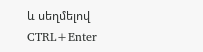և սեղմելով CTRL+Enter